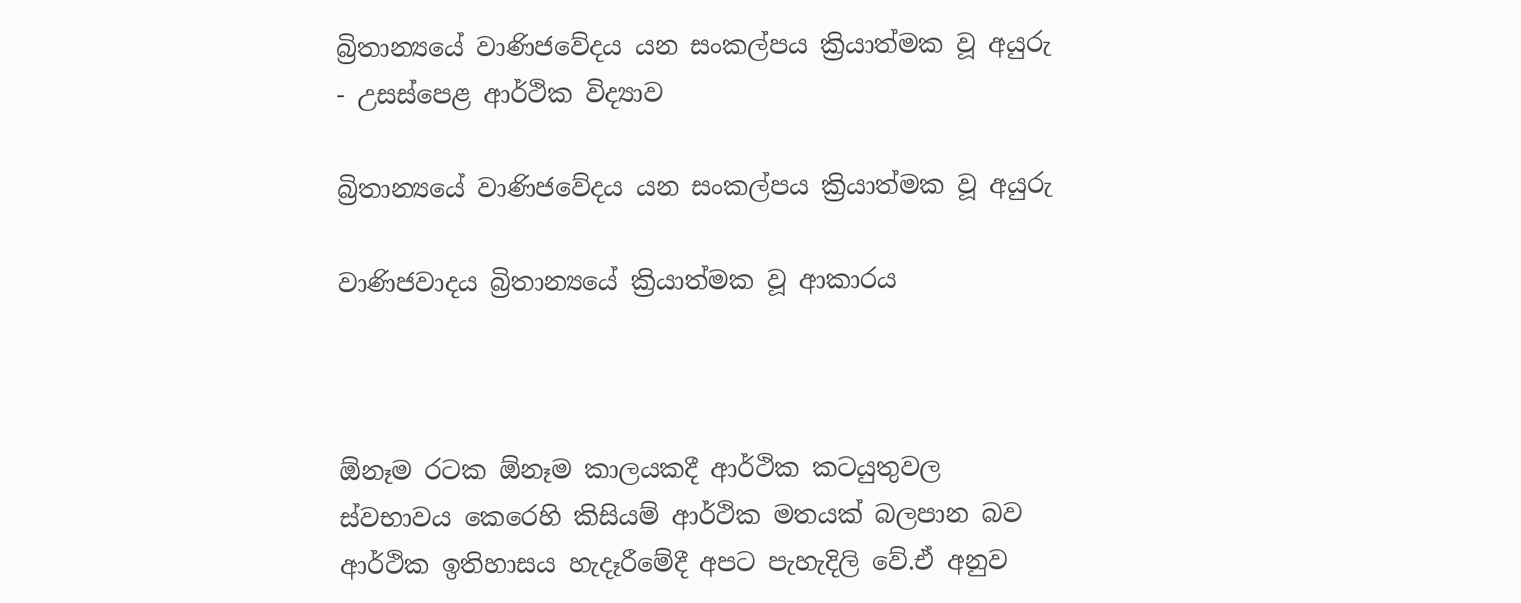බ්‍රිතාන්‍යයේ වාණිජවේදය යන සංකල්පය ක්‍රියාත්මක වූ අයුරු - උසස්පෙළ ආර්ථික විද්‍යාව

බ්‍රිතාන්‍යයේ වාණිජවේදය යන සංකල්පය ක්‍රියාත්මක වූ අයුරු

වාණිජවාදය බ්‍රිතාන්‍යයේ ක්‍රියාත්මක වූ ආකාරය



ඕනෑම රටක ඕනෑම කාලයකදී ආර්ථික කටයුතුවල ස්වභාවය කෙරෙහි කිසියම් ආර්ථික මතයක් බලපාන බව ආර්ථික ඉතිහාසය හැදෑරීමේදී අපට පැහැදිලි වේ.ඒ අනුව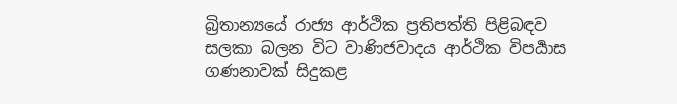බ්‍රිතාන්‍යයේ රාජ්‍ය ආර්ථික ප්‍රතිපත්ති පිළිබඳව සලකා බලන විට වාණිජවාදය ආර්ථික විපර්‍යාස ගණනාවක් සිදුකළ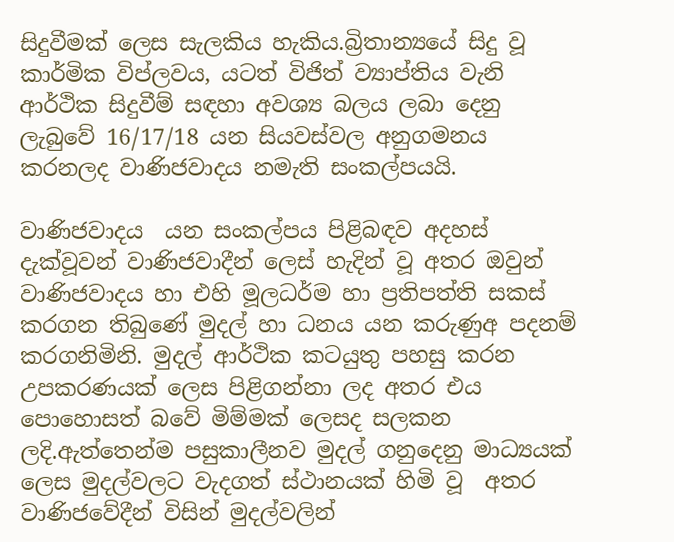සිදුවීමක් ලෙස සැලකිය හැකිය.බ්‍රිතාන්‍යයේ සිදු වූ  කාර්මික විප්ලවය, යටත් විජිත් ව්‍යාප්තිය වැනි ආර්ථික සිදුවීම් සඳහා අවශ්‍ය බලය ලබා දෙනු ලැබුවේ 16/17/18 යන සියවස්වල අනුගමනය කරනලද වාණිජවාදය නමැති සංකල්පයයි.

වාණිජවාදය  යන සංකල්පය පිළිබඳව අදහස් දැක්වූවන් වාණිජවාදීන් ලෙස් හැදින් වූ අතර ඔවුන් වාණිජවාදය හා එහි මූලධර්ම හා ප්‍රතිපත්ති සකස් කරගන තිබුණේ මුදල් හා ධනය යන කරුණුඅ පදනම් කරගනිමිනි. මුදල් ආර්ථික කටයුතු පහසු කරන උපකරණයක් ලෙස පිළිගන්නා ලද අතර එය පොහොසත් බවේ මිම්මක් ලෙසද සලකන ලදි.ඇත්තෙන්ම පසුකාලීනව මුදල් ගනුදෙනු මාධ්‍යයක් ලෙස මුදල්වලට වැදගත් ස්ථානයක් හිමි වූ  අතර වාණිජවේදීන් විසින් මුදල්වලින්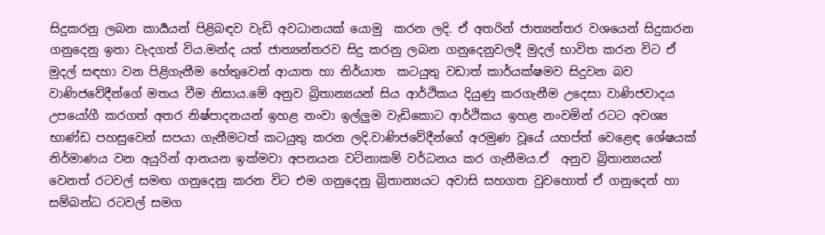සිදුකරනු ලබන කාර්‍යයන් පිළිබඳව වැඩි අවධානයක් යොමු  කරන ලදි. ඒ අතරින් ජාත්‍යන්තර වශයෙන් සිදුකරන ගනුදෙනු ඉතා වැදගත් විය.මන්ද යත් ජාත්‍යන්තරව සිදු කරනු ලබන ගනුදෙනුවලදී මුදල් භාවිත කරන විට ඒ මුදල් සඳහා වන පිළිගැනීම හේතුවෙන් ආයාත හා නිර්යාත  කටයුතු වඩාත් කාර්යක්ෂමව සිදුවන බව වාණිජවේදීන්ගේ මතය වීම නිසාය.මේ අනුව බ්‍රිතාන්‍යයන් සිය ආර්ථිකය දියුණු කරගැනීම උදෙසා වාණිජවාදය උපයෝගී කරගත් අතර නිෂ්පාදනයන් ඉහළ නංවා ඉල්ලුම වැඩිකොට ආර්ථිකය ඉහළ නංවමින් රටට අවශ්‍ය භාණ්ඩ පහසුවෙන් සපයා ගැනීමටත් කටයුතු කරන ලදි.වාණිජවේදීන්ගේ අරමුණ වූයේ යහප්ත් වෙළෙඳ ශේෂයක් නිර්මාණය වන අයුරින් ආනයන ඉක්මවා අපනයන වටිනාකම් වර්ධනය කර ගැනීමය.ඒ  අනුව බ්‍රිතාන්‍යයන් වෙනත් රටවල් සමඟ ගනුදෙනු කරන විට එම ගනුදෙනු බ්‍රිතාන්‍යයට අවාසි සහගත වුවහොත් ඒ ගනුදෙන් හා සම්බන්ධ රටවල් සමග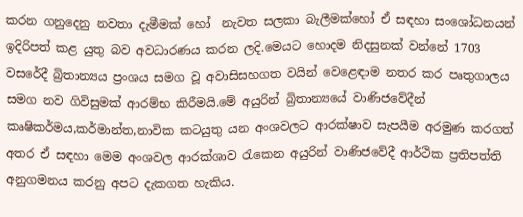කරන ගනුදෙනු නවතා දැමීමක් හෝ  නැවත සලකා බැලීමක්හෝ ඒ සඳහා සංශෝධනයන් ඉදිරිපත් කළ යුතු බව අවධාරණය කරන ලදි.මෙයට හොදම නිදසුනක් වන්නේ 1703 වසරේදී බ්‍රිතාන්‍යය ප්‍රංශය සමග වූ අවාසිසහගත වයින් වෙළෙඳාම නතර කර පෘතුගාලය සමග නව ගිවිසුමක් ආරම්භ කිරීමයි.මේ අයුරින් බ්‍රිතාන්‍යයේ වාණිජවේදීන් කෘෂිකර්මය,කර්මාන්ත,නාවික කටයුතු යන අංශවලට ආරක්ෂාව සැපයීම අරමුණ කරගත් අතර ඒ සඳහා මෙම අංශවල ආරක්ශාව රැකෙන අයුරින් වාණිජවේදී ආර්ථික ප්‍රතිපත්ති අනුගමනය කරනු අපට දැකගත හැකිය.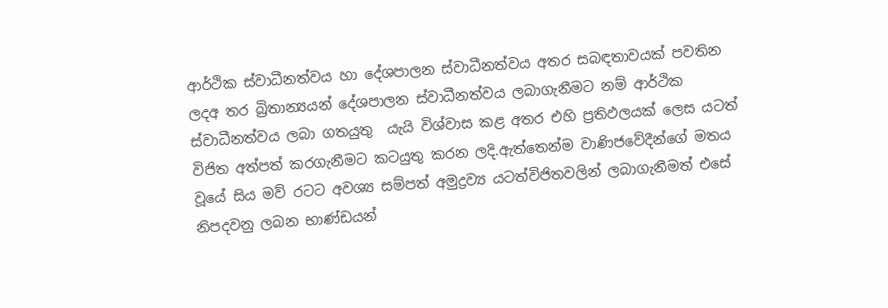ආර්ථික ස්වාධීනත්වය හා දේශපාලන ස්වාධීනත්වය අතර සබඳතාවයක් පවතින ලදඅ තර බ්‍රිතාන්‍යයන් දේශපාලන ස්වාධීනත්වය ලබාගැනීමට නම් ආර්ථික ස්වාධීනත්වය ලබා ගතයුතු  යැයි විශ්වාස කළ අතර එහි ප්‍රතිඵලයක් ලෙස යටත් විජිත අත්පත් කරගැනීමට කටයුතු කරන ලදි.ඇත්තෙන්ම වාණිජවේදීන්ගේ මතය වූයේ සිය මව් රටට අවශ්‍ය සම්පත් අමුද්‍රව්‍ය යටත්විජිතවලින් ලබාගැනීමත් එසේ නිපදවනු ලබන භාණ්ඩයන්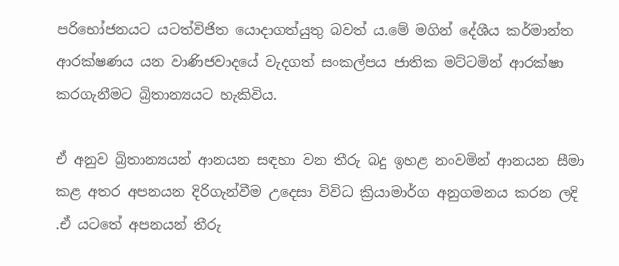පරිභෝජනයට යටත්විජිත යොදාගත්යුතු බවත් ය.මේ මගින් දේශීය කර්මාන්ත ආරක්ෂණය යන වාණිජවාදයේ වැදගත් සංකල්පය ජාතික මට්ටමින් ආරක්ෂා කරගැනීමට බ්‍රිතාන්‍යයට හැකිවිය.

ඒ අනුව බ්‍රිතාන්‍යයන් ආනයන සඳහා වන තීරු බදු ඉහළ නංවමින් ආනයන සීමා කළ අතර අපනයන දිරිගැන්වීම උදෙසා විවිධ ක්‍රියාමාර්ග අනුගමනය කරන ලදි .ඒ යටතේ අපනයන් තීරු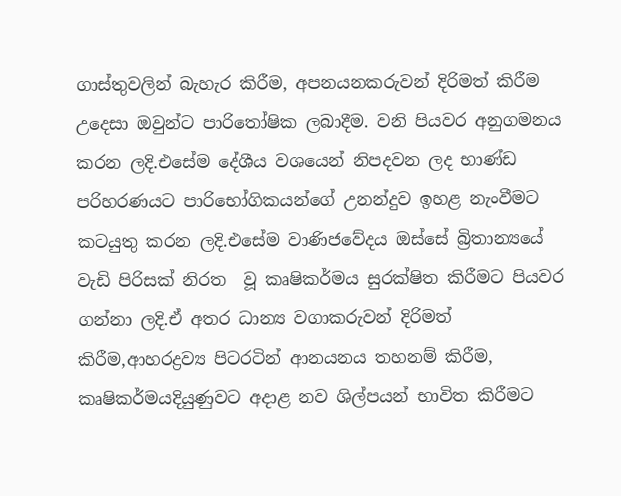ගාස්තුවලින් බැහැර කිරීම, අපනයනකරුවන් දිරිමත් කිරීම උදෙසා ඔවුන්ට පාරිතෝෂික ලබාදීම. වනි පියවර අනුගමනය කරන ලදි.එසේම දේශීය වශයෙන් නිපදවන ලද භාණ්ඩ පරිහරණයට පාරිභෝගිකයන්ගේ උනන්දුව ඉහළ නැංවීමට කටයුතු කරන ලදි.එසේම වාණිජවේදය ඔස්සේ බ්‍රිතාන්‍යයේ වැඩි පිරිසක් නිරත  වූ කෘෂිකර්මය සුරක්ෂිත කිරීමට පියවර ගන්නා ලදි.ඒ අතර ධාන්‍ය වගාකරුවන් දිරිමත් කිරීම,ආහරද්‍රව්‍ය පිටරටින් ආනයනය තහනම් කිරීම, කෘෂිකර්මයදියුණුවට අදාළ නව ශිල්පයන් භාවිත කිරීමට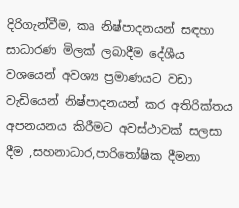දිරිගැන්වීම, කෘ නිෂ්පාදනයන් සඳහා සාධාරණ මිලක් ලබාදීම දේශීය වශයෙන් අවශ්‍ය ප්‍රමාණයට වඩා වැඩියෙන් නිෂ්පාදනයන් කර අතිරික්තය අපනයනය කිරීමට අවස්ථාවක් සලසා දීම ,සහනාධාර,පාරිතෝෂික දීමනා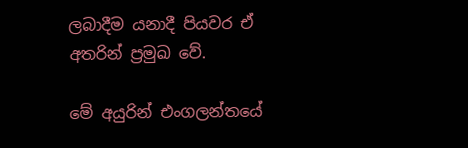ලබාදීම යනාදී පියවර ඒ අතරින් ප්‍රමුඛ වේ.

මේ අයුරින් එංගලන්තයේ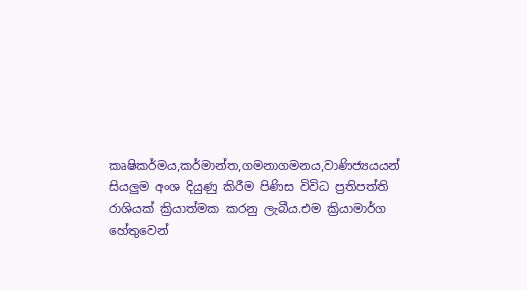කෘෂිකර්මය,කර්මාන්ත,ගමනාගමනය,වාණිජ්‍යයයන් සියලුම අංශ දියුණු කිරීම පිණිස විවිධ ප්‍රතිපත්ති රාශියක් ක්‍රියාත්මක කරනු ලැබීය.එම ක්‍රියාමාර්ග හේතුවෙන්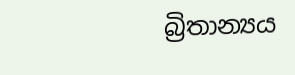බ්‍රිතාන්‍යය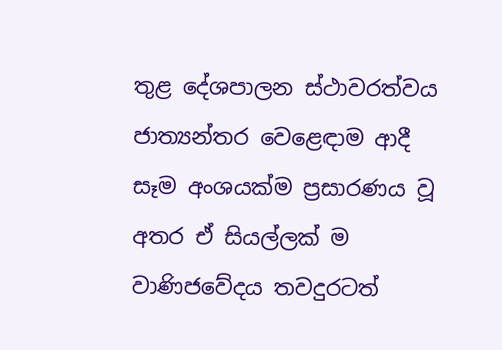තුළ දේශපාලන ස්ථාවරත්වය ජාත්‍යන්තර වෙළෙඳාම ආදී සෑම අංශයක්ම ප්‍රසාරණය වූ අතර ඒ සියල්ලක් ම වාණිජවේදය තවදුරටත්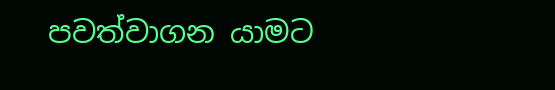පවත්වාගන යාමට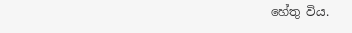හේතු විය.